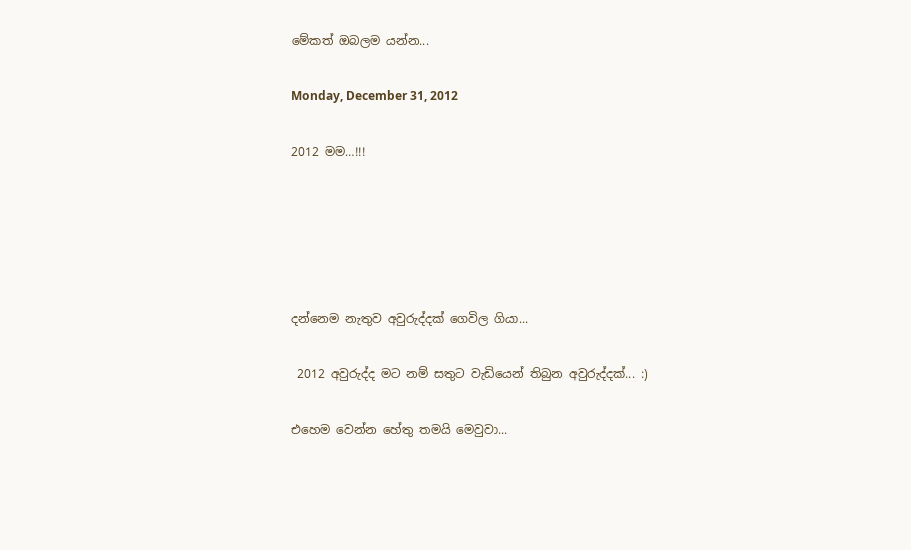මේකත් ඔබලම යන්න...

Monday, December 31, 2012

2012 මම…!!!





දන්නෙම නැතුව අවුරුද්දක් ගෙවිල ගියා...

 2012 අවුරුද්ද මට නම් සතුට වැඩියෙන් තිබුන අවුරුද්දක්... :)

එහෙම වෙන්න හේතු තමයි මෙවුවා...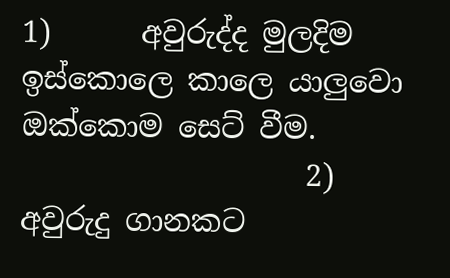1)      අවුරුද්ද මුලදිම ඉස්කොලෙ කාලෙ යාලුවො ඔක්කොම සෙට් වීම.
                   2)      අවුරුදු ගානකට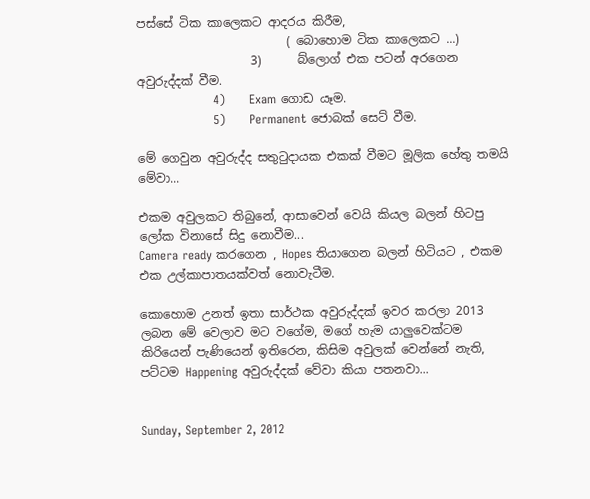පස්සේ ටික කාලෙකට ආදරය කිරීම,
                         ( බොහොම ටික කාලෙකට ...)
                   3)      බ්ලොග් එක පටන් අරගෙන අවුරුද්දක් වීම.
                   4)      Exam ගොඩ යෑම.
                   5)      Permanent ජොබක් සෙට් වීම.

මේ ගෙවුන අවුරුද්ද සතුටුදායක එකක් වීමට මූලික හේතු තමයි මේවා...

එකම අවුලකට තිබුනේ, ආසාවෙන් වෙයි කියල බලන් හිටපු ලෝක විනාසේ සිදු නොවීම...
Camera ready කරගෙන , Hopes තියාගෙන බලන් හිටියට , එකම එක උල්කාපාතයක්වත් නොවැටීම.

කොහොම උනත් ඉතා සාර්ථක අවුරුද්දක් ඉවර කරලා 2013 ලබන මේ වෙලාව මට වගේම, මගේ හැම යාලුවෙක්ටම කිරියෙන් පැණියෙන් ඉතිරෙන, කිසිම අවුලක් වෙන්නේ නැති, පට්ටම Happening අවුරුද්දක් වේවා කියා පතනවා...


Sunday, September 2, 2012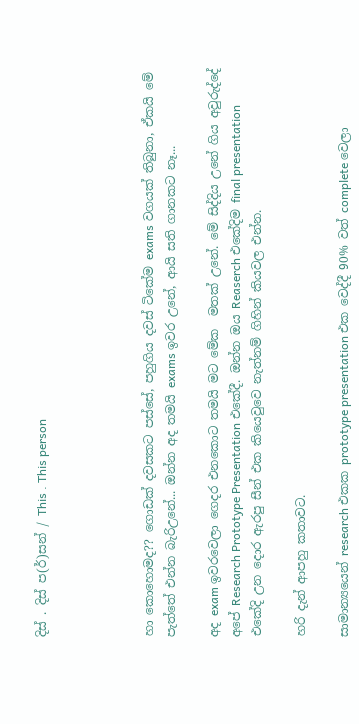දිස් . දිස් ප(ර්)සන් / This . This person




හා කොහොමද?? ගොඩක් දවසකට පස්සේ, පහුගිය දවස් ටිකේම exams වගයක් තිබුනා, ඒකයි මේ පැත්තේ එන්න බැරිඋනේ... ඔන්න අද තමයි exams ඉවර උනේ, ආයි සති ගානකට නෑ...

අද exam ඉවරවෙලා ගෙදර එනකොට තමයි මට මේක  මතක් උනේ. මේ සිද්දිය උනේ ගිය අවුරුද්දේ අපේ Research Prototype Presentation එකේදී. ඔන්න ඔය Reaserch එකේදිම final presentation එකේදි උන දොර ඇරපු සීන් එක කියෙවුවෙ නැත්නම් ගිහින් කියවල එන්න.

හරි දැන් ආපහු කතාවට.

සාමාන්‍යයෙන් research එකක prototype presentation එක වෙද්දී 90% වත් complete වෙලා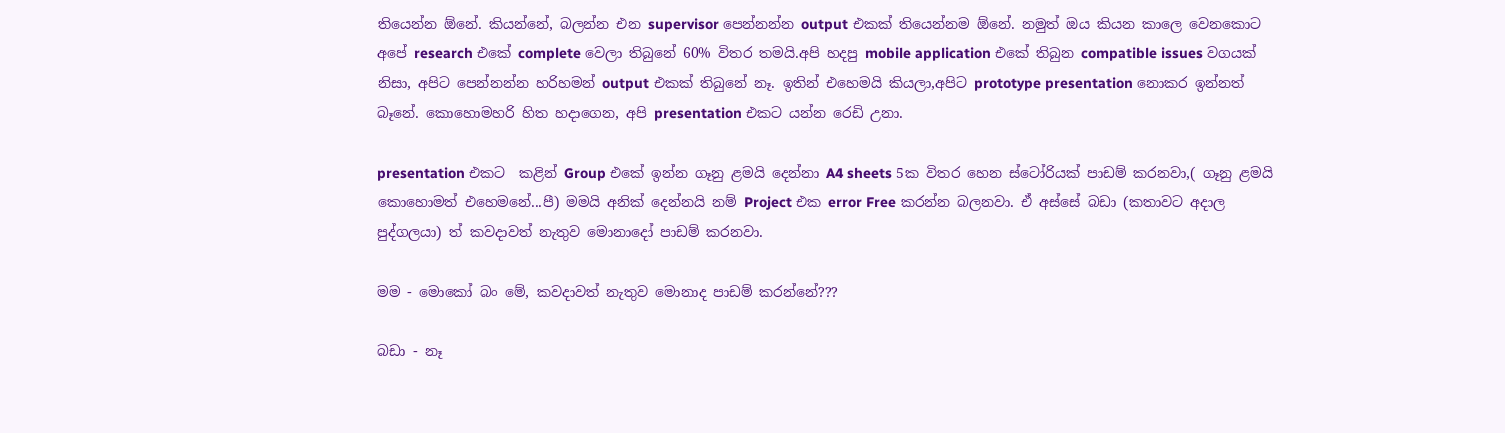තියෙන්න ඕනේ. කියන්නේ, බලන්න එන supervisor පෙන්නන්න output එකක් තියෙන්නම ඕනේ. නමුත් ඔය කියන කාලෙ වෙනකොට අපේ research එකේ complete වෙලා තිබුනේ 60% විතර තමයි.අපි හදපු mobile application එකේ තිබුන compatible issues වගයක් නිසා, අපිට පෙන්නන්න හරිහමන් output එකක් තිබුනේ නෑ. ඉතින් එහෙමයි කියලා,අපිට prototype presentation නොකර ඉන්නත් බෑනේ. කොහොමහරි හිත හදාගෙන, අපි presentation එකට යන්න රෙඩි උනා.

presentation එකට  කළින් Group එකේ ඉන්න ගෑනු ළමයි දෙන්නා A4 sheets 5ක විතර හෙන ස්ටෝරියක් පාඩම් කරනවා,( ගෑනු ළමයි  කොහොමත් එහෙමනේ...පී) මමයි අනික් දෙන්නයි නම් Project එක error Free කරන්න බලනවා. ඒ අස්සේ බඩා (කතාවට අදාල පුද්ගලයා) ත් කවදාවත් නැතුව මොනාදෝ පාඩම් කරනවා.

මම - මොකෝ බං මේ, කවදාවත් නැතුව මොනාද පාඩම් කරන්නේ???

බඩා - නෑ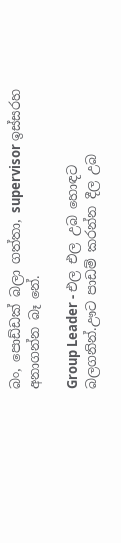බං, පොඩ්ඩක් බලා ගත්තා, supervisor ඉස්සරහ අනාගන්න බෑ නේ.

Group Leader - එල එල උබ හොඳට බලගනින්.ඌට පාඩම් කරන්න දීල උබ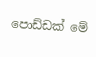පොඩ්ඩක් මේ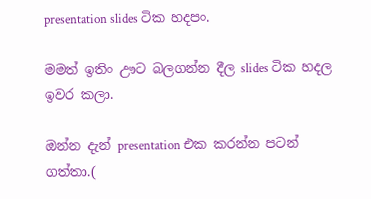presentation slides ටික හදපං.

මමත් ඉතිං ඌට බලගන්න දීල slides ටික හදල ඉවර කලා.

ඔන්න දැන් presentation එක කරන්න පටන් ගත්තා.(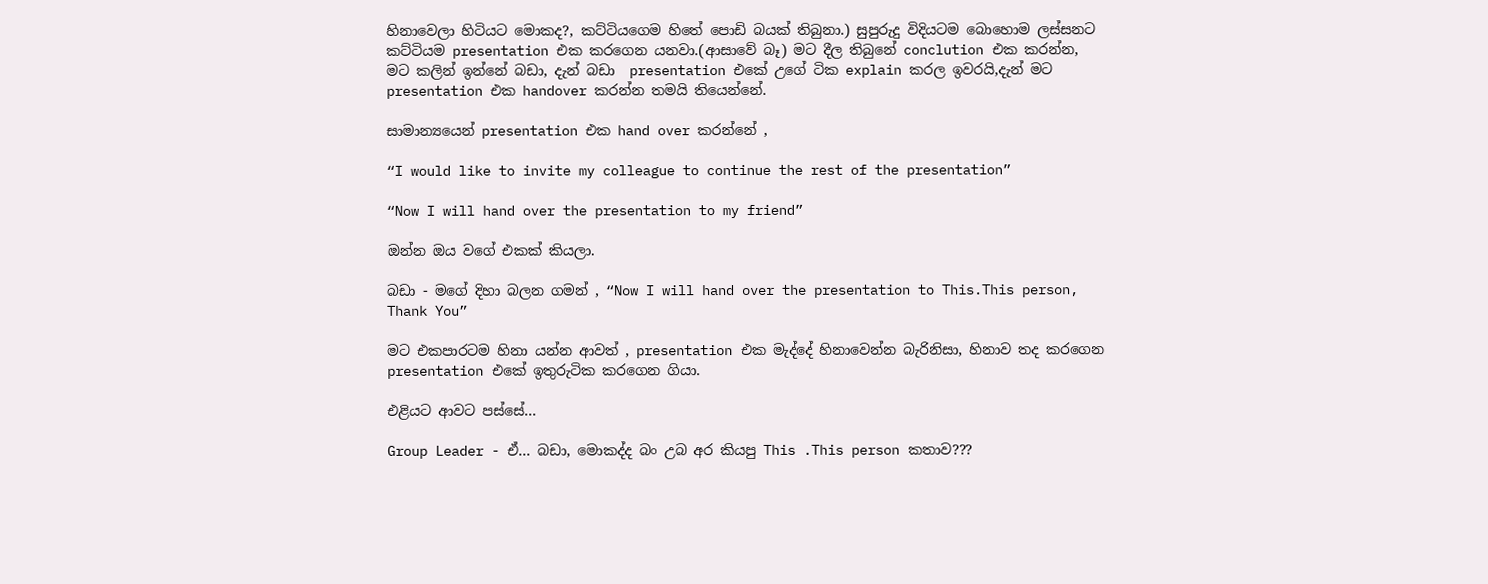හිනාවෙලා හිටියට මොකද?, කට්ටියගෙම හිතේ පොඩි බයක් තිබුනා.) සුපුරුදු විදියටම බොහොම ලස්සනට කට්ටියම presentation එක කරගෙන යනවා.(ආසාවේ බෑ) මට දීල තිබුනේ conclution එක කරන්න, මට කලින් ඉන්නේ බඩා, දැන් බඩා  presentation එකේ උගේ ටික explain කරල ඉවරයි,දැන් මට presentation එක handover කරන්න තමයි තියෙන්නේ.

සාමාන්‍යයෙන් presentation එක hand over කරන්නේ ,

“I would like to invite my colleague to continue the rest of the presentation”

“Now I will hand over the presentation to my friend”

ඔන්න ඔය වගේ එකක් කියලා.

බඩා - මගේ දිහා බලන ගමන් , “Now I will hand over the presentation to This.This person, Thank You”

මට එකපාරටම හිනා යන්න ආවත් , presentation එක මැද්දේ හිනාවෙන්න බැරිනිසා, හිනාව තද කරගෙන presentation එකේ ඉතුරුටික කරගෙන ගියා.

එළියට ආවට පස්සේ...

Group Leader - ඒ... බඩා, මොකද්ද බං උබ අර කියපු This .This person කතාව???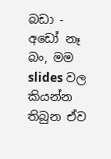බඩා - අඩෝ නෑ බං, මම slides වල කියන්න තිබුන ඒව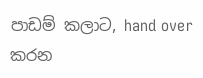පාඩම් කලාට, hand over කරන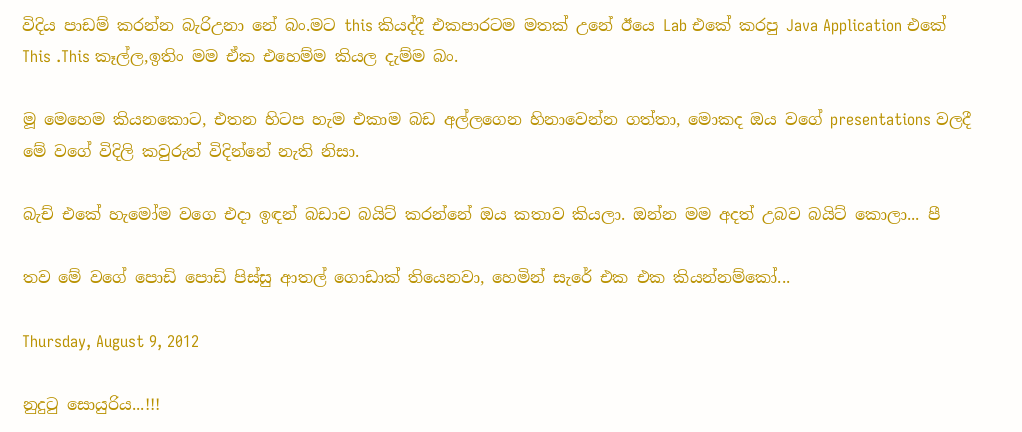විදිය පාඩම් කරන්න බැරිඋනා නේ බං.මට this කියද්දී එකපාරටම මතක් උනේ ඊයෙ Lab එකේ කරපු Java Application එකේ This .This කෑල්ල,ඉතිං මම ඒක එහෙම්ම කියල දැම්ම බං.

මූ මෙහෙම කියනකොට, එතන හිටප හැම එකාම බඩ අල්ලගෙන හිනාවෙන්න ගත්තා, මොකද ඔය වගේ presentations වලදී මේ වගේ විදිලි කවුරුත් විදින්නේ නැති නිසා.

බැච් එකේ හැමෝම වගෙ එදා ඉඳන් බඩාව බයිට් කරන්නේ ඔය කතාව කියලා. ඔන්න මම අදත් උබව බයිට් කොලා... පී

තව මේ වගේ පොඩි පොඩි පිස්සු ආතල් ගොඩාක් තියෙනවා, හෙමින් සැරේ එක එක කියන්නම්කෝ...

Thursday, August 9, 2012

නුදුටු සොයුරිය...!!!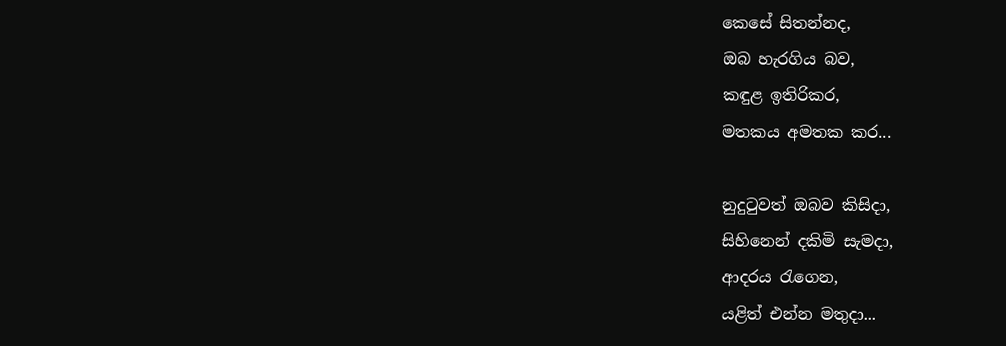කෙසේ සිතන්නද,
ඔබ හැරගිය බව,
කඳුළ ඉතිරිකර,
මතකය අමතක කර...

නුදුටුවත් ඔබව කිසිදා,
සිහිනෙන් දකිමි සැමදා,
ආදරය රැගෙන,
යළිත් එන්න මතුදා...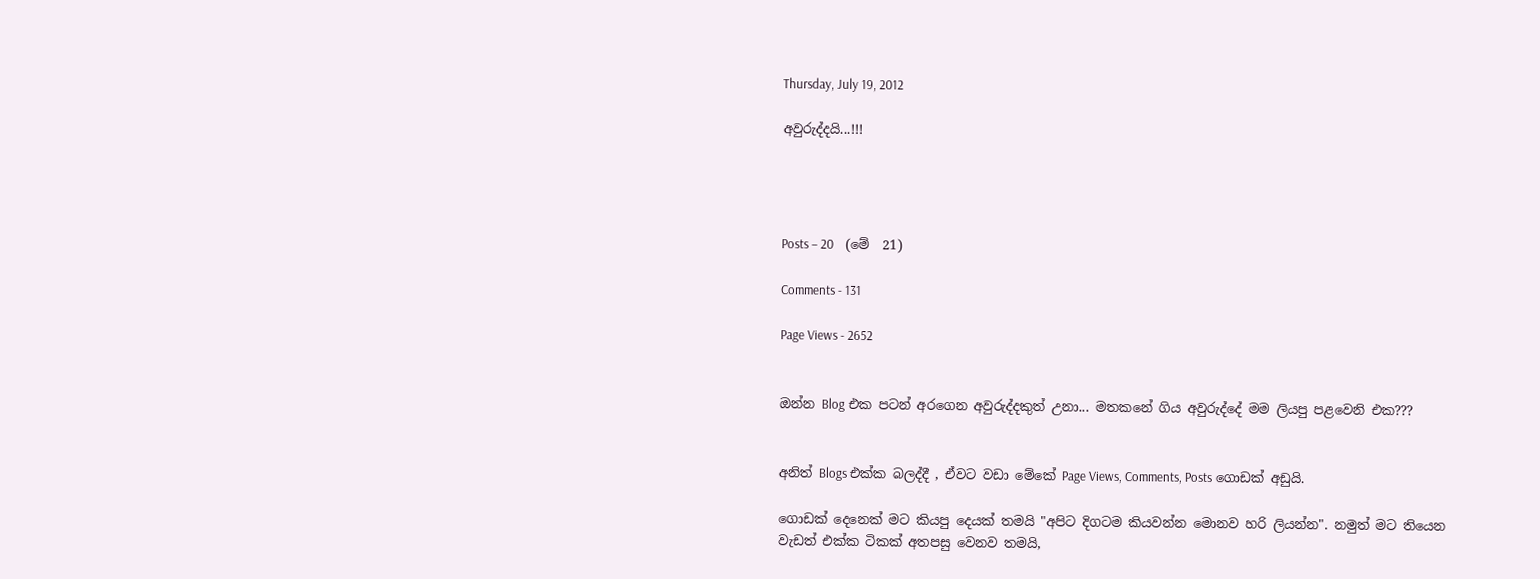Thursday, July 19, 2012

අවුරුද්දයි...!!!




Posts – 20    (මේ  21)

Comments - 131

Page Views - 2652


ඔන්න Blog එක පටන් අරගෙන අවුරුද්දකුත් උනා... මතකනේ ගිය අවුරුද්දේ මම ලියපු පළවෙනි එක???


අනිත් Blogs එක්ක බලද්දී , ඒවට වඩා මේකේ Page Views, Comments, Posts ගොඩක් අඩුයි.

ගොඩක් දෙනෙක් මට කියපු දෙයක් තමයි "අපිට දිගටම කියවන්න මොනව හරි ලියන්න". නමුත් මට තියෙන වැඩත් එක්ක ටිකක් අතපසු වෙනව තමයි,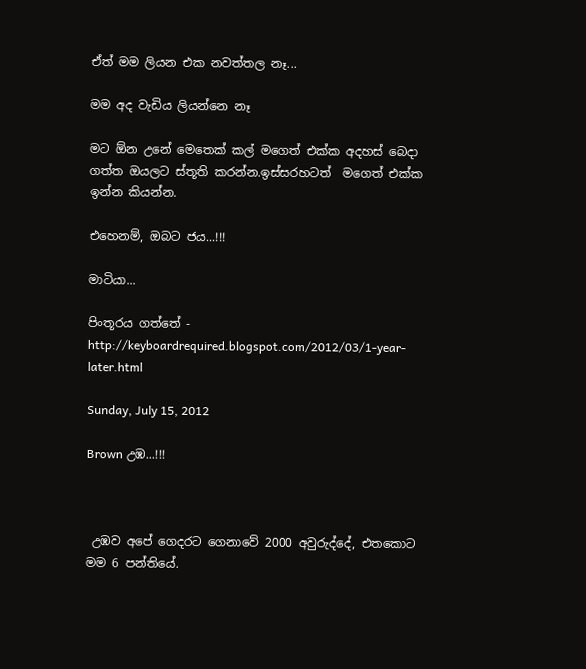ඒත් මම ලියන එක නවත්තල නෑ...

මම අද වැඩිය ලියන්නෙ නෑ

මට ඕන උනේ මෙතෙක් කල් මගෙත් එක්ක අදහස් බෙදා ගත්ත ඔයලට ස්තූති කරන්න.ඉස්සරහටත්  මගෙත් එක්ක ඉන්න කියන්න.

එහෙනම්, ඔබට ජය...!!!

මාටියා...

පිංතූරය ගත්තේ -  http://keyboardrequired.blogspot.com/2012/03/1-year-later.html

Sunday, July 15, 2012

Brown උඹ...!!!



 උඹව අපේ ගෙදරට ගෙනාවේ 2000 අවුරුද්දේ, එතකොට මම 6 පන්තියේ.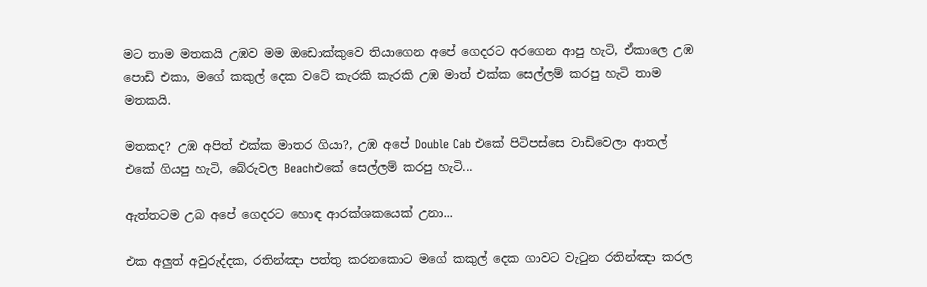මට තාම මතකයි උඹව මම ඔඩොක්කුවෙ තියාගෙන අපේ ගෙදරට අරගෙන ආපු හැටි, ඒකාලෙ උඹ පොඩි එකා, මගේ කකුල් දෙක වටේ කැරකි කැරකි උඹ මාත් එක්ක සෙල්ලම් කරපු හැටි තාම මතකයි.

මතකද? උඹ අපිත් එක්ක මාතර ගියා?, උඹ අපේ Double Cab එකේ පිටිපස්සෙ වාඩිවෙලා ආතල් එකේ ගියපු හැටි, බේරුවල Beachඑකේ සෙල්ලම් කරපු හැටි...

ඇත්තටම උබ අපේ ගෙදරට හොඳ ආරක්ශකයෙක් උනා...

එක අලුත් අවුරුද්දක, රතින්ඤා පත්තු කරනකොට මගේ කකුල් දෙක ගාවට වැටුන රතින්ඤා කරල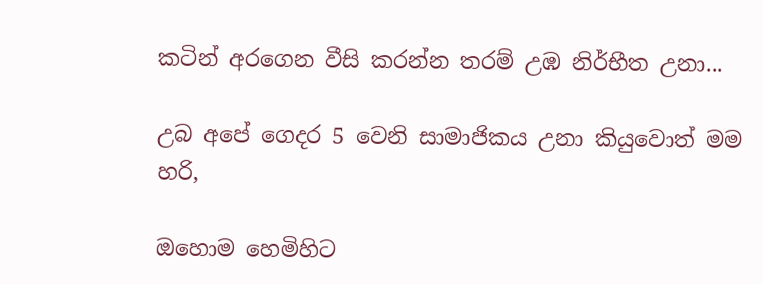කටින් අරගෙන වීසි කරන්න තරම් උඹ නිර්භීත උනා...

උබ අපේ ගෙදර 5 වෙනි සාමාජිකය උනා කියුවොත් මම හරි,

ඔහොම හෙමිහිට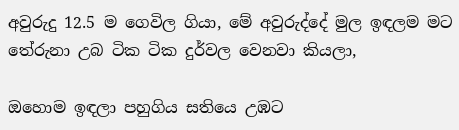අවුරුදු 12.5 ම ගෙවිල ගියා, මේ අවුරුද්දේ මුල ඉඳලම මට තේරුනා උබ ටික ටික දුර්වල වෙනවා කියලා,

ඔහොම ඉඳලා පහුගිය සතියෙ උඹට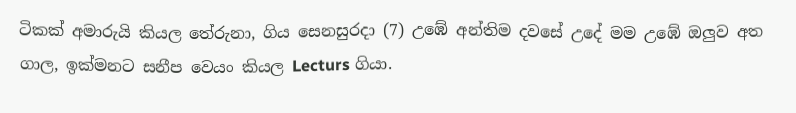ටිකක් අමාරුයි කියල තේරුනා, ගිය සෙනසුරදා (7) උඹේ අන්තිම දවසේ උදේ මම උඹේ ඔලුව අත ගාල, ඉක්මනට සනීප වෙයං කියල Lecturs ගියා.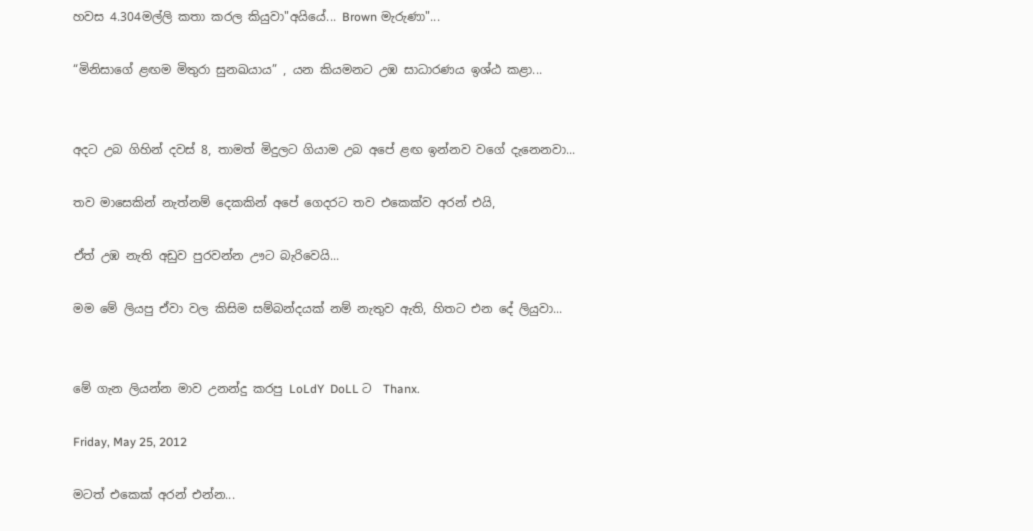හවස 4.304මල්ලි කතා කරල කියුවා"අයියේ... Brown මැරුණා"...

“මිනිසාගේ ළඟම මිතුරා සුනඛයාය” , යන කියමනට උඹ සාධාරණය ඉශ්ඨ කළා...


අදට උබ ගිහින් දවස් 8, තාමත් මිදුලට ගියාම උබ අපේ ළඟ ඉන්නව වගේ දැනෙනවා...

තව මාසෙකින් නැත්නම් දෙකකින් අපේ ගෙදරට තව එකෙක්ව අරන් එයි,

ඒත් උඹ නැති අඩුව පුරවන්න ඌට බැරිවෙයි...

මම මේ ලියපු ඒවා වල කිසිම සම්බන්දයක් නම් නැතුව ඇති, හිතට එන දේ ලියුවා...


මේ ගැන ලියන්න මාව උනන්දු කරපු LoLdY  DoLL ට  Thanx.

Friday, May 25, 2012

මටත් එකෙක් අරන් එන්න...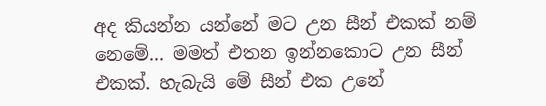අද කියන්න යන්නේ මට උන සීන් එකක් නම් නෙමේ... මමත් එතන ඉන්නකොට උන සීන් එකක්. හැබැයි මේ සීන් එක උනේ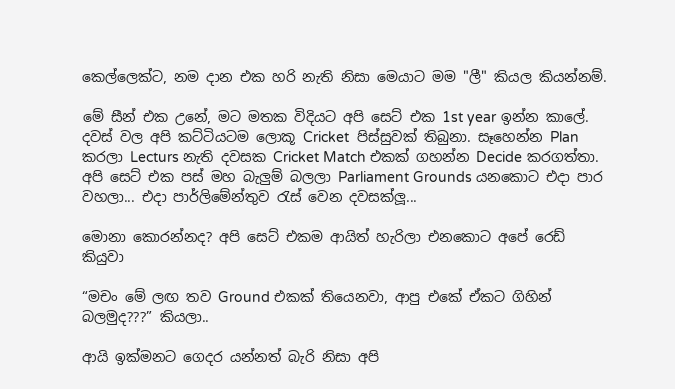කෙල්ලෙක්ට, නම දාන එක හරි නැති නිසා මෙයාට මම "ලී" කියල කියන්නම්.

මේ සීන් එක උනේ, මට මතක විදියට අපි සෙට් එක 1st year ඉන්න කාලේ. දවස් වල අපි කට්ටියටම ලොකූ Cricket  පිස්සුවක් තිබුනා. සෑහෙන්න Plan කරලා Lecturs නැති දවසක Cricket Match එකක් ගහන්න Decide කරගත්තා. අපි සෙට් එක පස් මහ බැලුම් බලලා Parliament Grounds යනකොට එදා පාර වහලා... එදා පාර්ලිමේන්තුව රැස් වෙන දවසක්ලූ...

මොනා කොරන්නද? අපි සෙට් එකම ආයිත් හැරිලා එනකොට අපේ රෙඩ් කියුවා

“මචං මේ ලඟ තව Ground එකක් තියෙනවා, ආපු එකේ ඒකට ගිහින් බලමුද???” කියලා..

ආයි ඉක්මනට ගෙදර යන්නත් බැරි නිසා අපි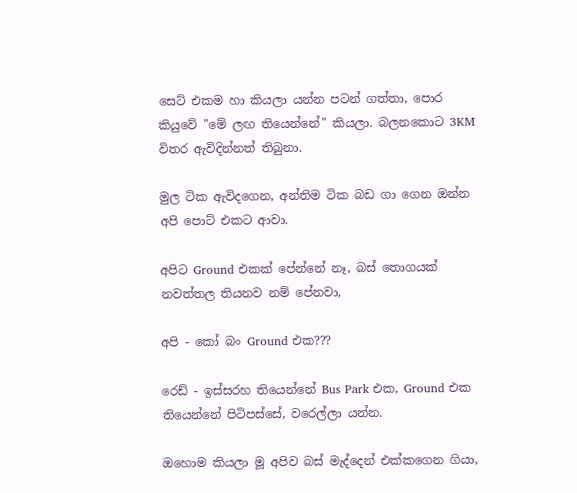සෙට් එකම හා කියලා යන්න පටන් ගත්තා, පොර කියුවේ "මේ ලඟ තියෙන්නේ" කියලා. බලනකොට 3KM විතර ඇවිදින්නත් තිබුනා.

මුල ටික ඇවිදගෙන, අන්තිම ටික බඩ ගා ගෙන ඔන්න අපි පොට් එකට ආවා.

අපිට Ground එකක් පේන්නේ නෑ, බස් තොගයක් නවත්තල තියනව නම් පේනවා,

අපි - කෝ බං Ground එක???

රෙඩ් - ඉස්සරහ තියෙන්නේ Bus Park එක, Ground එක තියෙන්නේ පිටිපස්සේ, වරෙල්ලා යන්න.

ඔහොම කියලා මූ අපිව බස් මැද්දෙන් එක්කගෙන ගියා,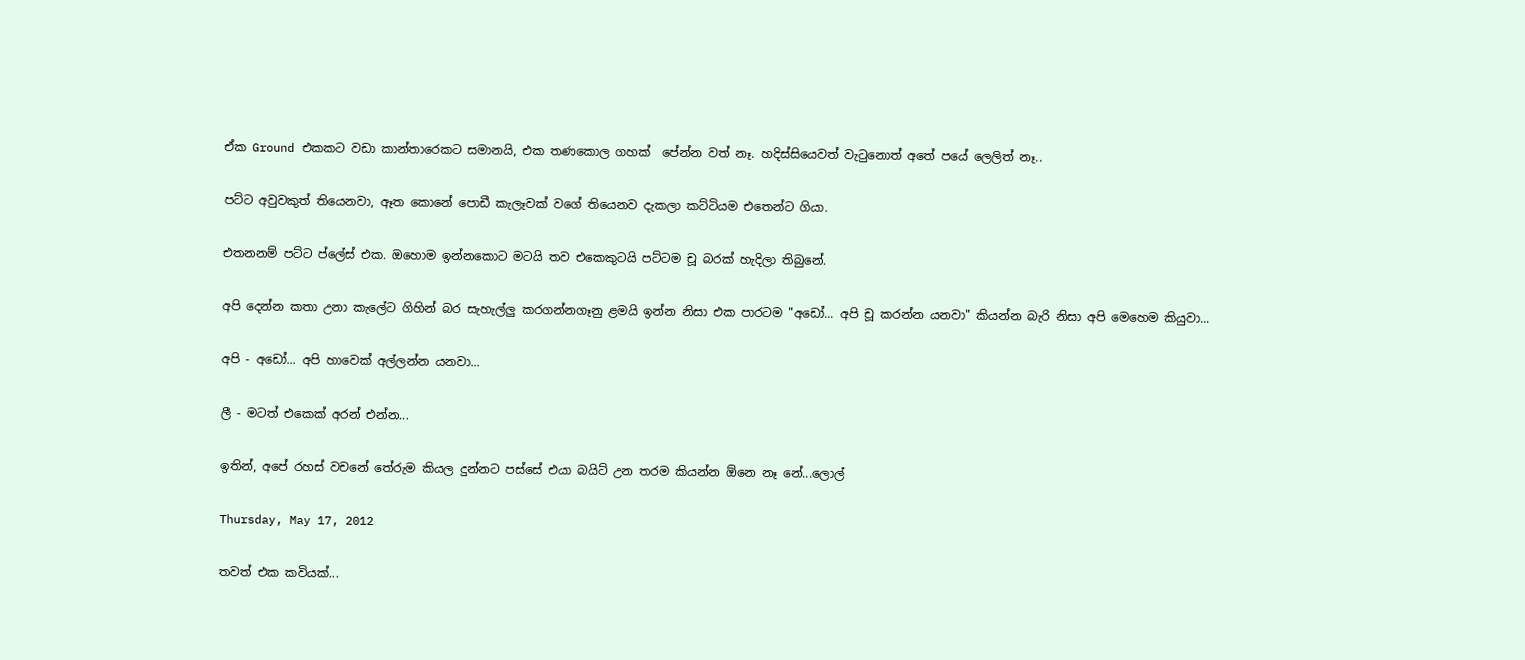ඒක Ground එකකට වඩා කාන්තාරෙකට සමානයි, එක තණකොල ගහක්  පේන්න වත් නෑ. හදිස්සියෙවත් වැටුනොත් අතේ පයේ ලෙලිත් නෑ..

පට්ට අවුවකුත් තියෙනවා, ඈත කොනේ පොඩී කැලෑවක් වගේ තියෙනව දැකලා කට්ටියම එතෙන්ට ගියා.

එතනනම් පට්ට ප්ලේස් එක. ඔහොම ඉන්නකොට මටයි තව එකෙකුටයි පට්ටම චූ බරක් හැදිලා තිබුනේ.

අපි දෙන්න කතා උනා කැලේට ගිහින් බර සැහැල්ලු කරගන්නගෑනු ළමයි ඉන්න නිසා එක පාරටම "අඩෝ... අපි චූ කරන්න යනවා" කියන්න බැරි නිසා අපි මෙහෙම කියුවා...

අපි - අඩෝ... අපි හාවෙක් අල්ලන්න යනවා...

ලී - මටත් එකෙක් අරන් එන්න...

ඉතින්, අපේ රහස් වචනේ තේරුම කියල දුන්නට පස්සේ එයා බයිට් උන තරම කියන්න ඕනෙ නෑ නේ...ලොල්

Thursday, May 17, 2012

තවත් එක කවියක්...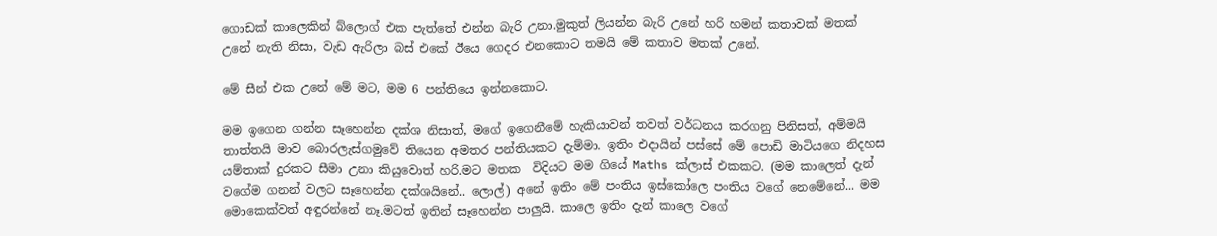ගොඩක් කාලෙකින් බ්ලොග් එක පැත්තේ එන්න බැරි උනා.මුකුත් ලියන්න බැරි උනේ හරි හමන් කතාවක් මතක් උනේ නැති නිසා, වැඩ ඇරිලා බස් එකේ ඊයෙ ගෙදර එනකොට තමයි මේ කතාව මතක් උනේ.

මේ සීන් එක උනේ මේ මට, මම 6 පන්තියෙ ඉන්නකොට.

මම ඉගෙන ගන්න සෑහෙන්න දක්ශ නිසාත්, මගේ ඉගෙනීමේ හැකියාවන් තවත් වර්ධනය කරගනු පිනිසත්, අම්මයි තාත්තයි මාව බොරලැස්ගමුවේ තියෙන අමතර පන්තියකට දැම්මා. ඉතිං එදායින් පස්සේ මේ පොඩි මාටියගෙ නිදහස යම්තාක් දුරකට සීමා උනා කියුවොත් හරි.මට මතක  විදියට මම ගියේ Maths ක්ලාස් එකකට. (මම කාලෙත් දැන් වගේම ගනන් වලට සෑහෙන්න දක්ශයිනේ.. ලොල්) අනේ ඉතිං මේ පංතිය ඉස්කෝලෙ පංතිය වගේ නෙමේනේ... මම මොකෙක්වත් අඳුරන්නේ නෑ.මටත් ඉතින් සෑහෙන්න පාලුයි. කාලෙ ඉතිං දැන් කාලෙ වගේ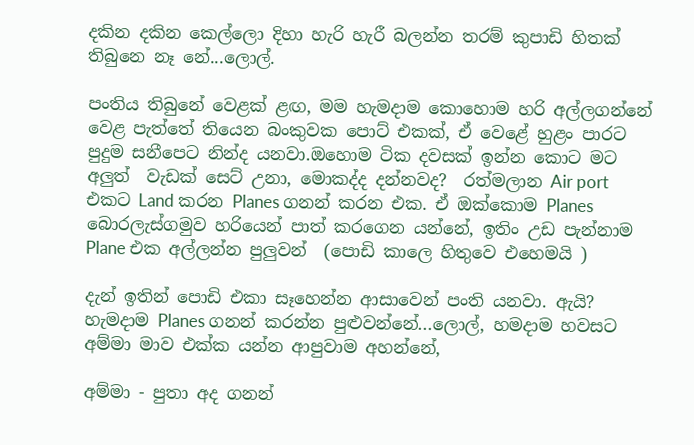දකින දකින කෙල්ලො දිහා හැරි හැරී බලන්න තරම් කුපාඩි හිතක් තිබුනෙ නෑ නේ...ලොල්.

පංතිය තිබුනේ වෙළක් ළඟ, මම හැමදාම කොහොම හරි අල්ලගන්නේ වෙළ පැත්තේ තියෙන බංකුවක පොට් එකක්, ඒ වෙළේ හුළං පාරට පුදුම සනීපෙට නින්ද යනවා.ඔහොම ටික දවසක් ඉන්න කොට මට අලුත්  වැඩක් සෙට් උනා, මොකද්ද දන්නවද?  රත්මලාන Air port එකට Land කරන Planes ගනන් කරන එක. ඒ ඔක්කොම Planes බොරලැස්ගමුව හරියෙන් පාත් කරගෙන යන්නේ, ඉතිං උඩ පැන්නාම Plane එක අල්ලන්න පුලුවන්  (පොඩි කාලෙ හිතුවෙ එහෙමයි )

දැන් ඉතින් පොඩි එකා සෑහෙන්න ආසාවෙන් පංති යනවා. ඇයි? හැමදාම Planes ගනන් කරන්න පුළුවන්නේ...ලොල්, හමදාම හවසට අම්මා මාව එක්ක යන්න ආපුවාම අහන්නේ,

අම්මා - පුතා අද ගනන්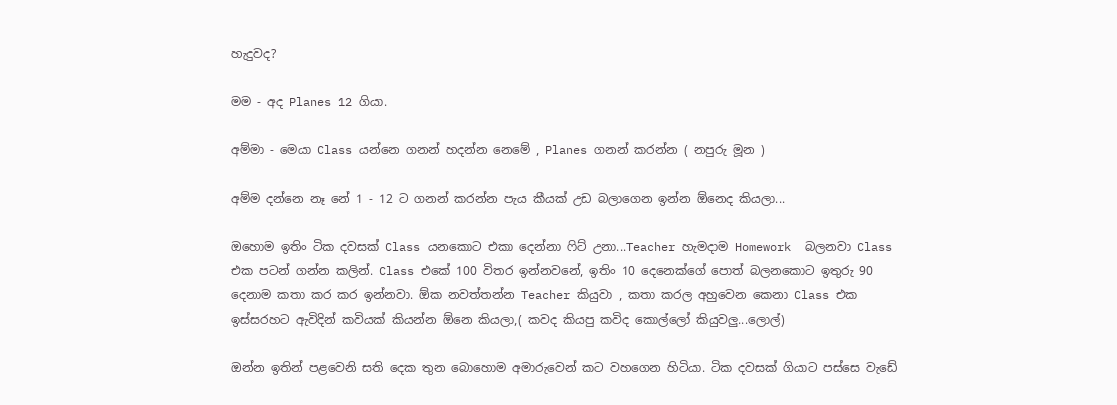හැදුවද?

මම - අද Planes 12 ගියා.

අම්මා - මෙයා Class යන්නෙ ගනන් හදන්න නෙමේ , Planes ගනන් කරන්න ( නපුරු මූන )

අම්ම දන්නෙ නෑ නේ 1 - 12 ට ගනන් කරන්න පැය කීයක් උඩ බලාගෙන ඉන්න ඕනෙද කියලා...

ඔහොම ඉතිං ටික දවසක් Class යනකොට එකා දෙන්නා ෆිට් උනා...Teacher හැමදාම Homework  බලනවා Class එක පටන් ගන්න කලින්. Class එකේ 100 විතර ඉන්නවනේ, ඉතිං 10 දෙනෙක්ගේ පොත් බලනකොට ඉතුරු 90 දෙනාම කතා කර කර ඉන්නවා. ඕක නවත්තන්න Teacher කියුවා , කතා කරල අහුවෙන කෙනා Class එක ඉස්සරහට ඇවිදින් කවියක් කියන්න ඕනෙ කියලා,( කවද කියපු කවිද කොල්ලෝ කියුවලු...ලොල්)

ඔන්න ඉතින් පළවෙනි සති දෙක තුන බොහොම අමාරුවෙන් කට වහගෙන හිටියා. ටික දවසක් ගියාට පස්සෙ වැඩේ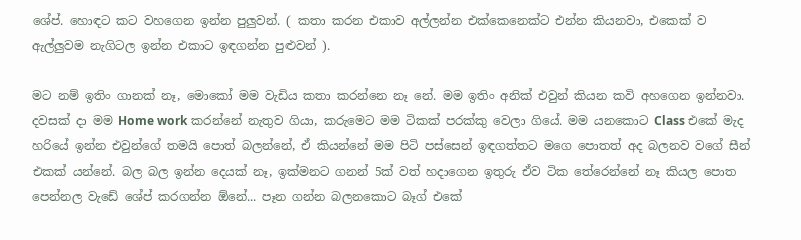ශේප්. හොඳට කට වහගෙන ඉන්න පුලුවන්. ( කතා කරන එකාව අල්ලන්න එක්කෙනෙක්ට එන්න කියනවා, එකෙක් ව ඇල්ලුවම නැගිටල ඉන්න එකාට ඉඳගන්න පුළුවන් ).

මට නම් ඉතිං ගානක් නෑ, මොකෝ මම වැඩිය කතා කරන්නෙ නෑ නේ. මම ඉතිං අනික් එවුන් කියන කවි අහගෙන ඉන්නවා. දවසක් දා මම Home work කරන්නේ නැතුව ගියා, කරුමෙට මම ටිකක් පරක්කු වෙලා ගියේ. මම යනකොට Class එකේ මැද හරියේ ඉන්න එවුන්ගේ තමයි පොත් බලන්නේ, ඒ කියන්නේ මම පිටි පස්සෙන් ඉඳගත්තට මගෙ පොතත් අද බලනව වගේ සීන් එකක් යන්නේ. බල බල ඉන්න දෙයක් නෑ, ඉක්මනට ගනන් 5ක් වත් හදාගෙන ඉතුරු ඒව ටික තේරෙන්නේ නෑ කියල පොත පෙන්නල වැඩේ ශේප් කරගන්න ඕනේ... පෑන ගන්න බලනකොට බෑග් එකේ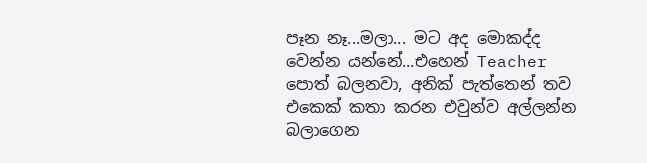පෑන නෑ...මලා... මට අද මොකද්ද වෙන්න යන්නේ...එහෙන් Teacher පොත් බලනවා, අනික් පැත්තෙන් තව එකෙක් කතා කරන එවුන්ව අල්ලන්න බලාගෙන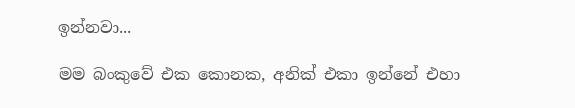ඉන්නවා...

මම බංකුවේ එක කොනක, අනික් එකා ඉන්නේ එහා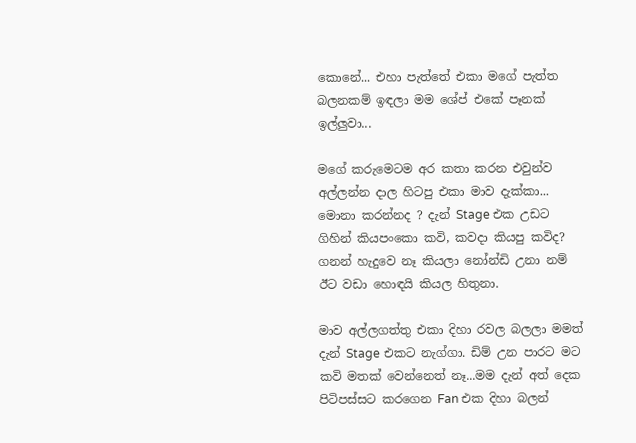කොනේ... එහා පැත්තේ එකා මගේ පැත්ත බලනකම් ඉඳලා මම ශේප් එකේ පෑනක් ඉල්ලුවා...

මගේ කරුමෙටම අර කතා කරන එවුන්ව අල්ලන්න දාල හිටපු එකා මාව දැක්කා... මොනා කරන්නද ? දැන් Stage එක උඩට ගිහින් කියපංකො කවි, කවදා කියපු කවිද? ගනන් හැදුවෙ නෑ කියලා නෝන්ඩි උනා නම් ඊට වඩා හොඳයි කියල හිතුනා.

මාව අල්ලගත්තු එකා දිහා රවල බලලා මමත් දැන් Stage එකට නැග්ගා. ඩිම් උන පාරට මට කවි මතක් වෙන්නෙත් නෑ...මම දැන් අත් දෙක පිටිපස්සට කරගෙන Fan එක දිහා බලන්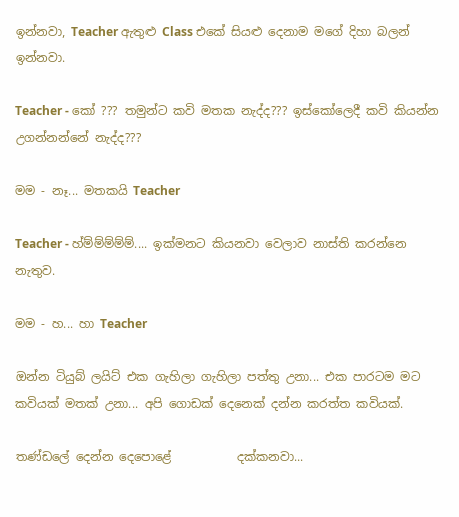ඉන්නවා, Teacher ඇතුළු Class එකේ සියළු දෙනාම මගේ දිහා බලන් ඉන්නවා.

Teacher - කෝ ??? තමුන්ට කවි මතක නැද්ද??? ඉස්කෝලෙදී කවි කියන්න උගන්නන්නේ නැද්ද???

මම - නෑ... මතකයි Teacher

Teacher - හ්ම්ම්ම්ම්ම්.... ඉක්මනට කියනවා වෙලාව නාස්ති කරන්නෙ නැතුව.

මම - හ... හා Teacher

ඔන්න ටියුබ් ලයිට් එක ගැහිලා ගැහිලා පත්තු උනා... එක පාරටම මට කවියක් මතක් උනා... අපි ගොඩක් දෙනෙක් දන්න කරත්ත කවියක්.

තණ්ඩලේ දෙන්න දෙපොළේ           දක්කනවා...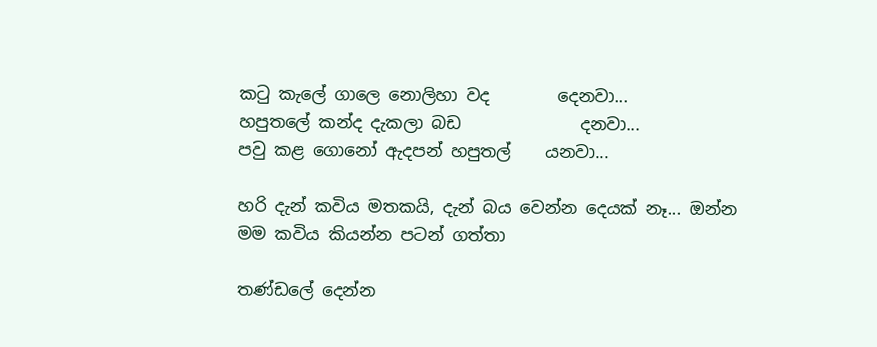කටු කැලේ ගාලෙ නොලිහා වද        දෙනවා...
හපුතලේ කන්ද දැකලා බඩ              දනවා...
පවු කළ ගොනෝ ඇදපන් හපුතල්    යනවා...

හරි දැන් කවිය මතකයි, දැන් බය වෙන්න දෙයක් නෑ... ඔන්න මම කවිය කියන්න පටන් ගත්තා

තණ්ඩලේ දෙන්න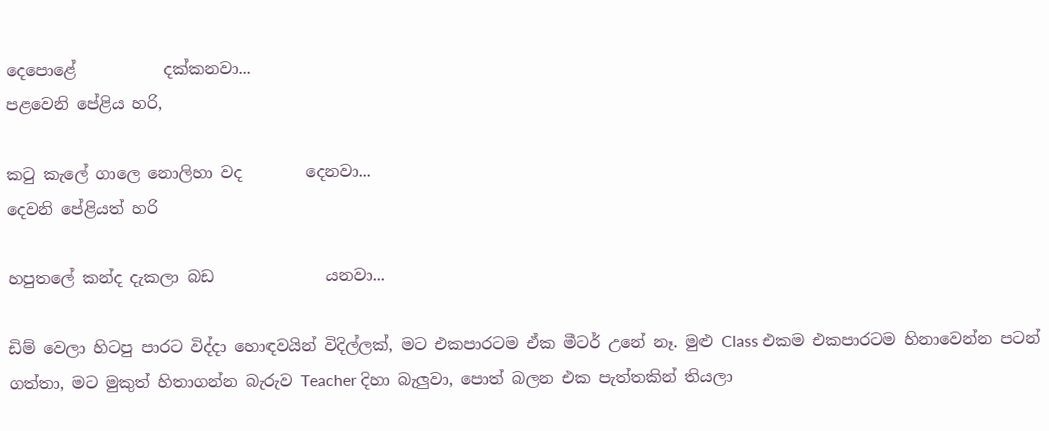දෙපොළේ           දක්කනවා...
පළවෙනි පේළිය හරි,

කටු කැලේ ගාලෙ නොලිහා වද        දෙනවා...
දෙවනි පේළියත් හරි

හපුතලේ කන්ද දැකලා බඩ              යනවා...

ඩිම් වෙලා හිටපු පාරට විද්දා හොඳවයින් විදිල්ලක්, මට එකපාරටම ඒක මීටර් උනේ නෑ. මුළු Class එකම එකපාරටම හිනාවෙන්න පටන් ගත්තා, මට මුකුත් හිතාගන්න බැරුව Teacher දිහා බැලුවා, පොත් බලන එක පැත්තකින් තියලා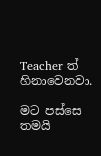Teacher ත් හිනාවෙනවා.

මට පස්සෙ තමයි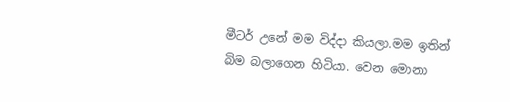මීටර් උනේ මම විද්දා කියලා.මම ඉතින්  බිම බලාගෙන හිටියා. වෙන මොනා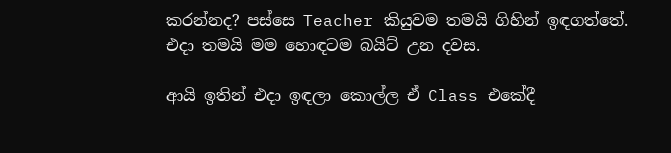කරන්නද? පස්සෙ Teacher කියුවම තමයි ගිහින් ඉඳගත්තේ. එදා තමයි මම හොඳටම බයිට් උන දවස.

ආයි ඉතින් එදා ඉඳලා කොල්ල ඒ Class එකේදී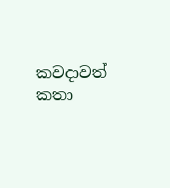කවදාවත් කතා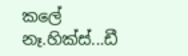කලේ නෑ.හික්ස්...ඩී